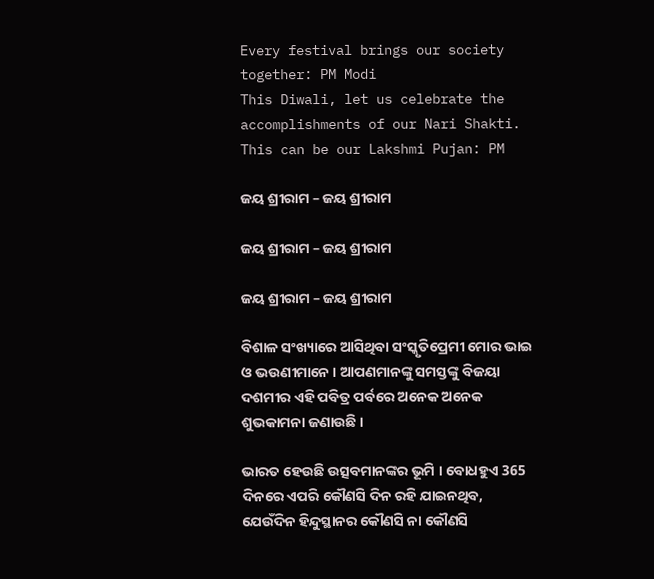Every festival brings our society together: PM Modi
This Diwali, let us celebrate the accomplishments of our Nari Shakti. This can be our Lakshmi Pujan: PM

ଜୟ ଶ୍ରୀରାମ – ଜୟ ଶ୍ରୀରାମ

ଜୟ ଶ୍ରୀରାମ – ଜୟ ଶ୍ରୀରାମ

ଜୟ ଶ୍ରୀରାମ – ଜୟ ଶ୍ରୀରାମ

ବିଶାଳ ସଂଖ୍ୟାରେ ଆସିଥିବା ସଂସ୍କୃତିପ୍ରେମୀ ମୋର ଭାଇ ଓ ଭଉଣୀମାନେ । ଆପଣମାନଙ୍କୁ ସମସ୍ତଙ୍କୁ ବିଜୟା ଦଶମୀର ଏହି ପବିତ୍ର ପର୍ବରେ ଅନେକ ଅନେକ ଶୁଭକାମନା ଜଣାଉଛି ।

ଭାରତ ହେଉଛି ଉତ୍ସବମାନଙ୍କର ଭୂମି । ବୋଧହୁଏ 365 ଦିନରେ ଏପରି କୌଣସି ଦିନ ରହି ଯାଇନଥିବ, ଯେଉଁଦିନ ହିନ୍ଦୁସ୍ଥାନର କୌଣସି ନା କୌଣସି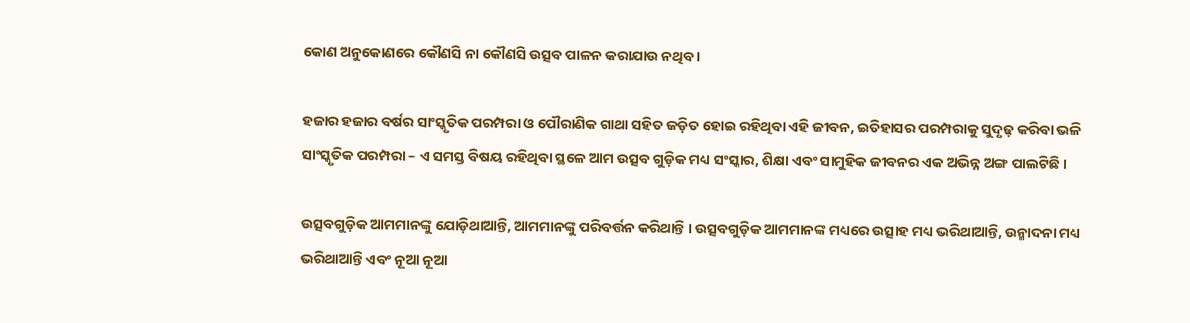କୋଣ ଅନୁକୋଣରେ କୌଣସି ନା କୌଣସି ଉତ୍ସବ ପାଳନ କରାଯାଉ ନଥିବ ।

ହଜାର ହଜାର ବର୍ଷର ସାଂସ୍କୃତିକ ପରମ୍ପରା ଓ ପୌରାଣିକ ଗାଥା ସହିତ ଜଡ଼ିତ ହୋଇ ରହିଥିବା ଏହି ଜୀବନ, ଇତିହାସର ପରମ୍ପରାକୁ ସୁଦୃଢ଼ କରିବା ଭଳି ସାଂସ୍କୃତିକ ପରମ୍ପରା – ଏ ସମସ୍ତ ବିଷୟ ରହିଥିବା ସ୍ଥଳେ ଆମ ଉତ୍ସବ ଗୁଡ଼ିକ ମଧ୍ୟ ସଂସ୍କାର, ଶିକ୍ଷା ଏବଂ ସାମୁହିକ ଜୀବନର ଏକ ଅଭିନ୍ନ ଅଙ୍ଗ ପାଲଟିଛି ।

ଉତ୍ସବଗୁଡ଼ିକ ଆମମାନଙ୍କୁ ଯୋଡ଼ିଥାଆନ୍ତି, ଆମମାନଙ୍କୁ ପରିବର୍ତ୍ତନ କରିଥାନ୍ତି । ଉତ୍ସବଗୁଡ଼ିକ ଆମମାନଙ୍କ ମଧ୍ୟରେ ଉତ୍ସାହ ମଧ୍ୟ ଭରିଥାଆନ୍ତି, ଉନ୍ମାଦନା ମଧ୍ୟ ଭରିଥାଆନ୍ତି ଏବଂ ନୂଆ ନୂଆ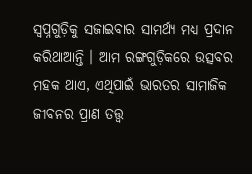ସ୍ୱପ୍ନଗୁଡ଼ିକୁ ସଜାଇବାର ସାମର୍ଥ୍ୟ ମଧ୍ୟ ପ୍ରଦାନ କରିଥାଆନ୍ତି । ଆମ ରଙ୍ଗଗୁଡ଼ିକରେ ଉତ୍ସବର ମହକ ଥାଏ, ଏଥିପାଇଁ ଭାରତର ସାମାଜିକ ଜୀବନର ପ୍ରାଣ ତତ୍ତ୍ଵ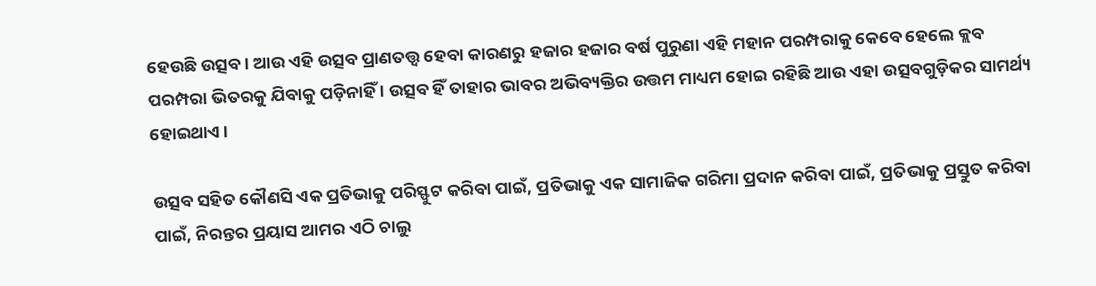ହେଉଛି ଉତ୍ସବ । ଆଉ ଏହି ଉତ୍ସବ ପ୍ରାଣତତ୍ତ୍ଵ ହେବା କାରଣରୁ ହଜାର ହଜାର ବର୍ଷ ପୁରୁଣା ଏହି ମହାନ ପରମ୍ପରାକୁ କେବେ ହେଲେ କ୍ଲବ ପରମ୍ପରା ଭିତରକୁ ଯିବାକୁ ପଡ଼ିନାହିଁ । ଉତ୍ସବ ହିଁ ତାହାର ଭାବର ଅଭିବ୍ୟକ୍ତିର ଉତ୍ତମ ମାଧ୍ୟମ ହୋଇ ରହିଛି ଆଉ ଏହା ଉତ୍ସବଗୁଡ଼ିକର ସାମର୍ଥ୍ୟ ହୋଇଥାଏ ।

ଉତ୍ସବ ସହିତ କୌଣସି ଏକ ପ୍ରତିଭାକୁ ପରିସ୍ଫୁଟ କରିବା ପାଇଁ, ପ୍ରତିଭାକୁ ଏକ ସାମାଜିକ ଗରିମା ପ୍ରଦାନ କରିବା ପାଇଁ, ପ୍ରତିଭାକୁ ପ୍ରସ୍ତୁତ କରିବା ପାଇଁ, ନିରନ୍ତର ପ୍ରୟାସ ଆମର ଏଠି ଚାଲୁ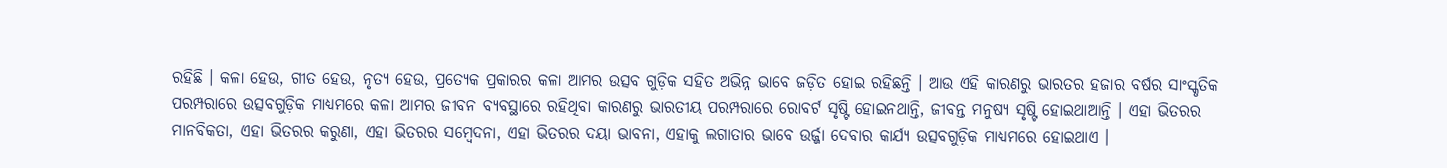ରହିଛି । କଳା ହେଉ, ଗୀତ ହେଉ, ନୃତ୍ୟ ହେଉ, ପ୍ରତ୍ୟେକ ପ୍ରକାରର କଳା ଆମର ଉତ୍ସବ ଗୁଡ଼ିକ ସହିତ ଅଭିନ୍ନ ଭାବେ ଜଡ଼ିତ ହୋଇ ରହିଛନ୍ତି । ଆଉ ଏହି କାରଣରୁ ଭାରତର ହଜାର ବର୍ଷର ସାଂସ୍କୃତିକ ପରମ୍ପରାରେ ଉତ୍ସବଗୁଡ଼ିକ ମାଧ୍ୟମରେ କଳା ଆମର ଜୀବନ ବ୍ୟବସ୍ଥାରେ ରହିଥିବା କାରଣରୁ ଭାରତୀୟ ପରମ୍ପରାରେ ରୋବର୍ଟ ସୃଷ୍ଟି ହୋଇନଥାନ୍ତି, ଜୀବନ୍ତ ମନୁଷ୍ୟ ସୃଷ୍ଟି ହୋଇଥାଆନ୍ତି । ଏହା ଭିତରର ମାନବିକତା, ଏହା ଭିତରର କରୁଣା, ଏହା ଭିତରର ସମ୍ବେଦନା, ଏହା ଭିତରର ଦୟା ଭାବନା, ଏହାକୁ ଲଗାତାର ଭାବେ ଉର୍ଜ୍ଜା ଦେବାର କାର୍ଯ୍ୟ ଉତ୍ସବଗୁଡ଼ିକ ମାଧ୍ୟମରେ ହୋଇଥାଏ ।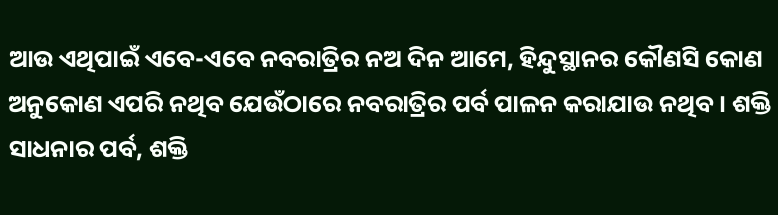ଆଉ ଏଥିପାଇଁ ଏବେ-ଏବେ ନବରାତ୍ରିର ନଅ ଦିନ ଆମେ, ହିନ୍ଦୁସ୍ଥାନର କୌଣସି କୋଣ ଅନୁକୋଣ ଏପରି ନଥିବ ଯେଉଁଠାରେ ନବରାତ୍ରିର ପର୍ବ ପାଳନ କରାଯାଉ ନଥିବ । ଶକ୍ତି ସାଧନାର ପର୍ବ, ଶକ୍ତି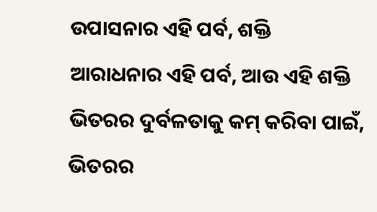ଉପାସନାର ଏହି ପର୍ବ, ଶକ୍ତି ଆରାଧନାର ଏହି ପର୍ବ, ଆଉ ଏହି ଶକ୍ତି ଭିତରର ଦୁର୍ବଳତାକୁ କମ୍ କରିବା ପାଇଁ, ଭିତରର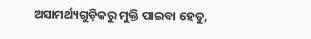ଅସାମର୍ଥ୍ୟଗୁଡ଼ିକରୁ ମୁକ୍ତି ପାଇବା ହେତୁ,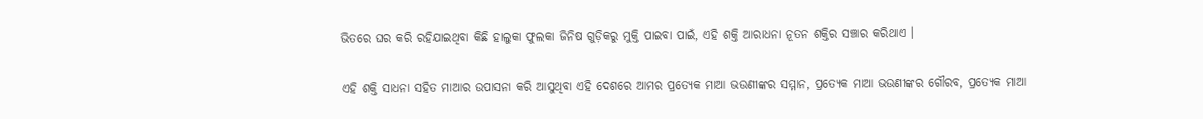ଭିତରେ ଘର କରି ରହିଯାଇଥିବା କିଛି ହାଲୁକା ଫୁଲକା ଜିନିଷ ଗୁଡ଼ିକରୁ ମୁକ୍ତି ପାଇବା ପାଇଁ, ଏହି ଶକ୍ତି ଆରାଧନା ନୂତନ ଶକ୍ତିର ସଞ୍ଚାର କରିଥାଏ ।

ଏହି ଶକ୍ତି ସାଧନା ସହିତ ମାଆର ଉପାସନା କରି ଆସୁଥିବା ଏହି ଦେଶରେ ଆମର ପ୍ରତ୍ୟେକ ମାଆ ଭଉଣୀଙ୍କର ସମ୍ମାନ, ପ୍ରତ୍ୟେକ ମାଆ ଭଉଣୀଙ୍କର ଗୌରବ, ପ୍ରତ୍ୟେକ ମାଆ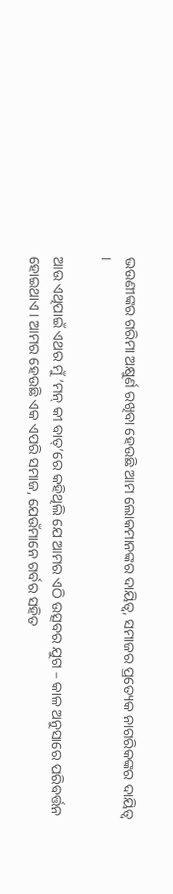ଭଉଣୀଙ୍କର ଗରିମା ଅକ୍ଷୁର୍ଣ ରଖିବା ହେଉଛି ଆମ ଲୋକମାନଙ୍କର ଦାୟିତ୍ୱ, ସମାଜର ପ୍ରତ୍ୟେକ ନାଗରିକଙ୍କର ଦାୟିତ୍ୱ ।

ଆଉ ଏଥିପାଇଁ ଏଥର ମୁଁ ‘ମନ୍ କୀ ବାତ୍‌’ରେ କହିଥିଲି ଯେ ଆମର ଏଠି ଉତ୍ସବର ଯୁଗ – କାଳ ଅନୁସାରେ ପରିବର୍ତ୍ତନ ହୋଇଥାଏ । ଆମର ହେଉଛି ଏକ ଏପରି ସମାଜ, ଯେଉଁମାନେ ଗର୍ବର ସହିତ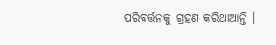ପରିବର୍ତ୍ତନକୁ ଗ୍ରହଣ କରିଥାଆନ୍ତି ।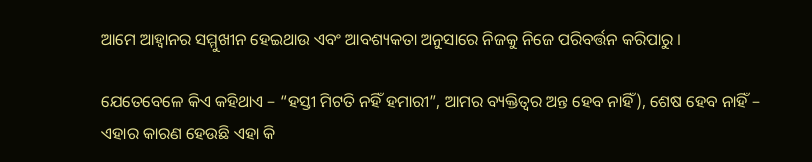ଆମେ ଆହ୍ୱାନର ସମ୍ମୁଖୀନ ହେଇଥାଉ ଏବଂ ଆବଶ୍ୟକତା ଅନୁସାରେ ନିଜକୁ ନିଜେ ପରିବର୍ତ୍ତନ କରିପାରୁ ।

ଯେତେବେଳେ କିଏ କହିଥାଏ – “ହସ୍ତୀ ମିଟତି ନହିଁ ହମାରୀ”, ଆମର ବ୍ୟକ୍ତିତ୍ୱର ଅନ୍ତ ହେବ ନାହିଁ), ଶେଷ ହେବ ନାହିଁ – ଏହାର କାରଣ ହେଉଛି ଏହା କି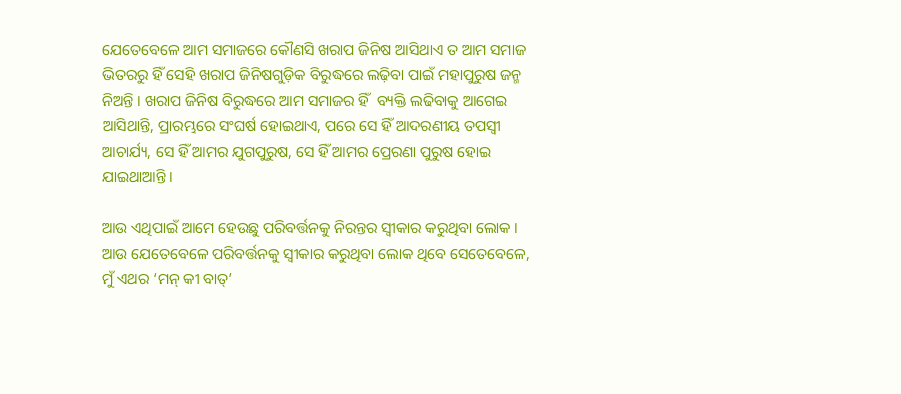ଯେତେବେଳେ ଆମ ସମାଜରେ କୌଣସି ଖରାପ ଜିନିଷ ଆସିଥାଏ ତ ଆମ ସମାଜ ଭିତରରୁ ହିଁ ସେହି ଖରାପ ଜିନିଷଗୁଡ଼ିକ ବିରୁଦ୍ଧରେ ଲଢ଼ିବା ପାଇଁ ମହାପୁରୁଷ ଜନ୍ମ ନିଅନ୍ତି । ଖରାପ ଜିନିଷ ବିରୁଦ୍ଧରେ ଆମ ସମାଜର ହିଁ  ବ୍ୟକ୍ତି ଲଢିବାକୁ ଆଗେଇ ଆସିଥାନ୍ତି, ପ୍ରାରମ୍ଭରେ ସଂଘର୍ଷ ହୋଇଥାଏ, ପରେ ସେ ହିଁ ଆଦରଣୀୟ ତପସ୍ୱୀ ଆଚାର୍ଯ୍ୟ, ସେ ହିଁ ଆମର ଯୁଗପୁରୁଷ, ସେ ହିଁ ଆମର ପ୍ରେରଣା ପୁରୁଷ ହୋଇ ଯାଇଥାଆନ୍ତି ।

ଆଉ ଏଥିପାଇଁ ଆମେ ହେଉଛୁ ପରିବର୍ତ୍ତନକୁ ନିରନ୍ତର ସ୍ୱୀକାର କରୁଥିବା ଲୋକ । ଆଉ ଯେତେବେଳେ ପରିବର୍ତ୍ତନକୁ ସ୍ୱୀକାର କରୁଥିବା ଲୋକ ଥିବେ ସେତେବେଳେ, ମୁଁ ଏଥର ‘ମନ୍ କୀ ବାତ୍’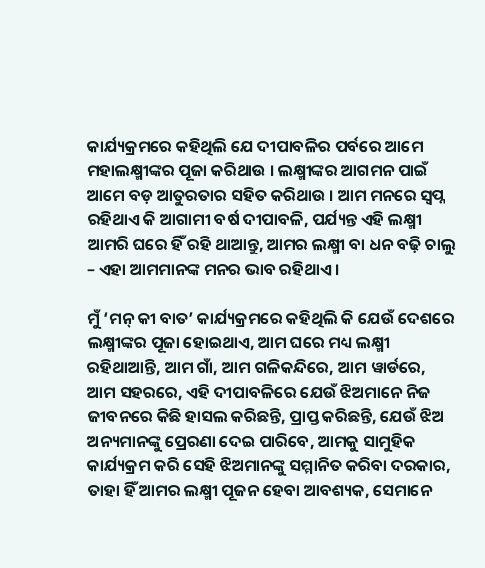କାର୍ଯ୍ୟକ୍ରମରେ କହିଥିଲି ଯେ ଦୀପାବଳିର ପର୍ବରେ ଆମେ ମହାଲକ୍ଷ୍ମୀଙ୍କର ପୂଜା କରିଥାଉ । ଲକ୍ଷ୍ମୀଙ୍କର ଆଗମନ ପାଇଁ ଆମେ ବଡ଼ ଆତୁରତାର ସହିତ କରିଥାଉ । ଆମ ମନରେ ସ୍ୱପ୍ନ ରହିଥାଏ କି ଆଗାମୀ ବର୍ଷ ଦୀପାବଳି, ପର୍ଯ୍ୟନ୍ତ ଏହି ଲକ୍ଷ୍ମୀ ଆମରି ଘରେ ହିଁ ରହି ଥାଆନ୍ତୁ, ଆମର ଲକ୍ଷ୍ମୀ ବା ଧନ ବଢ଼ି ଚାଲୁ – ଏହା ଆମମାନଙ୍କ ମନର ଭାବ ରହିଥାଏ ।

ମୁଁ ‘ମନ୍ କୀ ବାତ’ କାର୍ଯ୍ୟକ୍ରମରେ କହିଥିଲି କି ଯେଉଁ ଦେଶରେ ଲକ୍ଷ୍ମୀଙ୍କର ପୂଜା ହୋଇଥାଏ, ଆମ ଘରେ ମଧ୍ୟ ଲକ୍ଷ୍ମୀ ରହିଥାଆନ୍ତି, ଆମ ଗାଁ, ଆମ ଗଳିକନ୍ଦିରେ, ଆମ ୱାର୍ଡରେ, ଆମ ସହରରେ, ଏହି ଦୀପାବଳିରେ ଯେଉଁ ଝିଅମାନେ ନିଜ ଜୀବନରେ କିଛି ହାସଲ କରିଛନ୍ତି, ପ୍ରାପ୍ତ କରିଛନ୍ତି, ଯେଉଁ ଝିଅ ଅନ୍ୟମାନଙ୍କୁ ପ୍ରେରଣା ଦେଇ ପାରିବେ, ଆମକୁ ସାମୁହିକ କାର୍ଯ୍ୟକ୍ରମ କରି ସେହି ଝିଅମାନଙ୍କୁ ସମ୍ମାନିତ କରିବା ଦରକାର, ତାହା ହିଁ ଆମର ଲକ୍ଷ୍ମୀ ପୂଜନ ହେବା ଆବଶ୍ୟକ, ସେମାନେ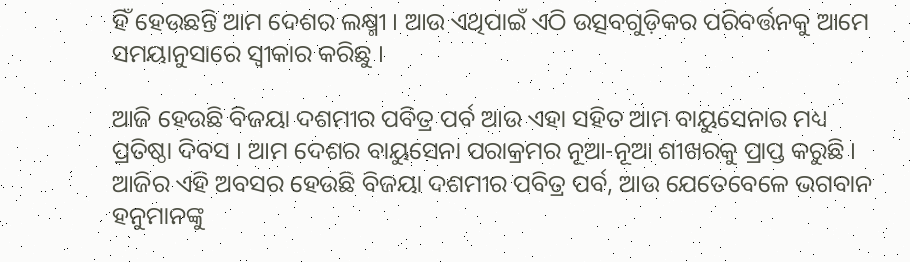ହିଁ ହେଉଛନ୍ତି ଆମ ଦେଶର ଲକ୍ଷ୍ମୀ । ଆଉ ଏଥିପାଇଁ ଏଠି ଉତ୍ସବଗୁଡ଼ିକର ପରିବର୍ତ୍ତନକୁ ଆମେ ସମୟାନୁସାରେ ସ୍ୱୀକାର କରିଛୁ ।

ଆଜି ହେଉଛି ବିଜୟା ଦଶମୀର ପବିତ୍ର ପର୍ବ ଆଉ ଏହା ସହିତ ଆମ ବାୟୁସେନାର ମଧ୍ୟ ପ୍ରତିଷ୍ଠା ଦିବସ । ଆମ ଦେଶର ବାୟୁସେନା ପରାକ୍ରମର ନୂଆ-ନୂଆ ଶୀଖରକୁ ପ୍ରାପ୍ତ କରୁଛି ।  ଆଜିର ଏହି ଅବସର ହେଉଛି ବିଜୟା ଦଶମୀର ପବିତ୍ର ପର୍ବ, ଆଉ ଯେତେବେଳେ ଭଗବାନ ହନୁମାନଙ୍କୁ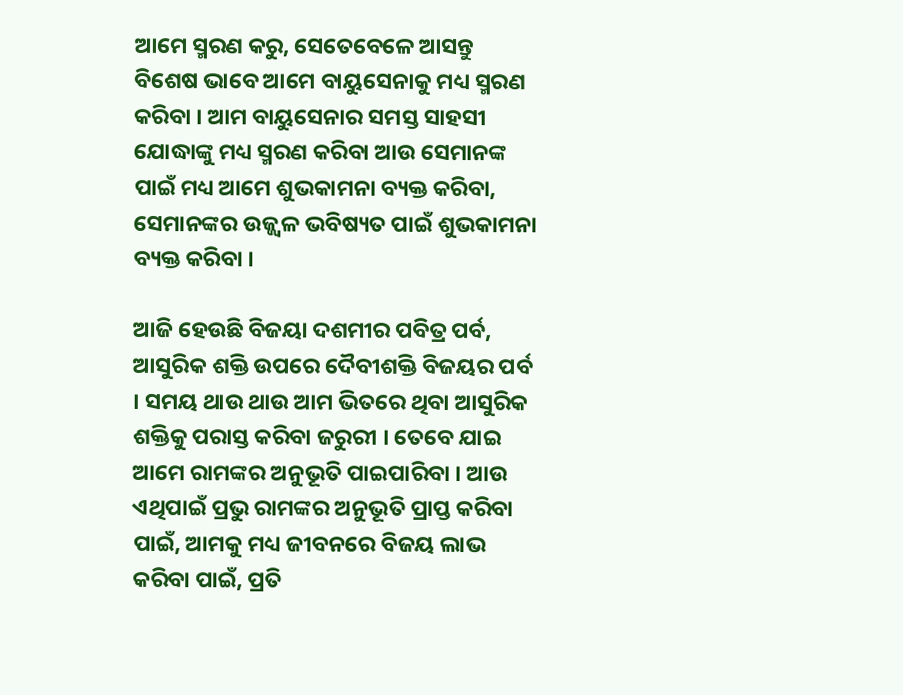ଆମେ ସ୍ମରଣ କରୁ, ସେତେବେଳେ ଆସନ୍ତୁ ବିଶେଷ ଭାବେ ଆମେ ବାୟୁସେନାକୁ ମଧ୍ୟ ସ୍ମରଣ କରିବା । ଆମ ବାୟୁସେନାର ସମସ୍ତ ସାହସୀ ଯୋଦ୍ଧାଙ୍କୁ ମଧ୍ୟ ସ୍ମରଣ କରିବା ଆଉ ସେମାନଙ୍କ ପାଇଁ ମଧ୍ୟ ଆମେ ଶୁଭକାମନା ବ୍ୟକ୍ତ କରିବା, ସେମାନଙ୍କର ଉଜ୍ଜ୍ୱଳ ଭବିଷ୍ୟତ ପାଇଁ ଶୁଭକାମନା ବ୍ୟକ୍ତ କରିବା ।

ଆଜି ହେଉଛି ବିଜୟା ଦଶମୀର ପବିତ୍ର ପର୍ବ, ଆସୁରିକ ଶକ୍ତି ଉପରେ ଦୈବୀଶକ୍ତି ବିଜୟର ପର୍ବ । ସମୟ ଥାଉ ଥାଉ ଆମ ଭିତରେ ଥିବା ଆସୁରିକ ଶକ୍ତିକୁ ପରାସ୍ତ କରିବା ଜରୁରୀ । ତେବେ ଯାଇ ଆମେ ରାମଙ୍କର ଅନୁଭୂତି ପାଇପାରିବା । ଆଉ ଏଥିପାଇଁ ପ୍ରଭୁ ରାମଙ୍କର ଅନୁଭୂତି ପ୍ରାପ୍ତ କରିବା ପାଇଁ, ଆମକୁ ମଧ୍ୟ ଜୀବନରେ ବିଜୟ ଲାଭ କରିବା ପାଇଁ, ପ୍ରତି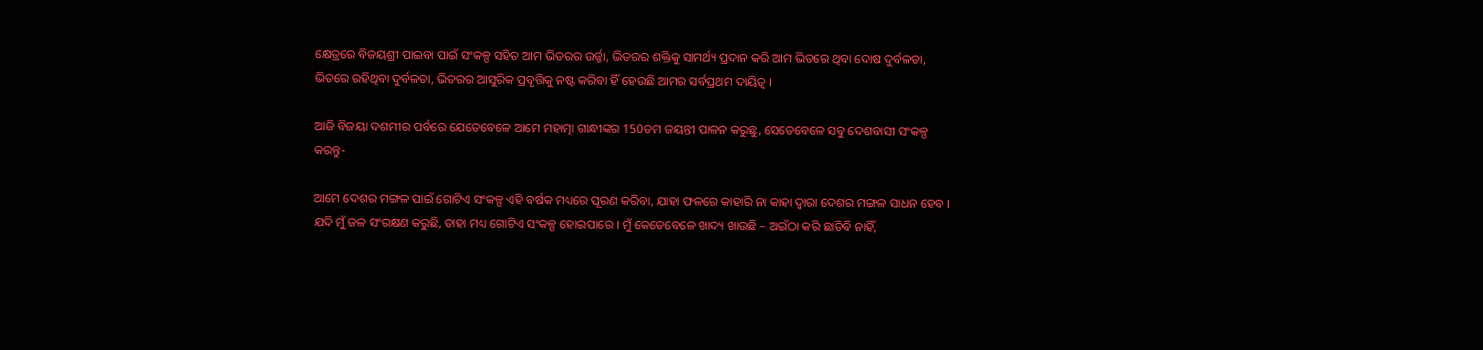କ୍ଷେତ୍ରରେ ବିଜୟଶ୍ରୀ ପାଇବା ପାଇଁ ସଂକଳ୍ପ ସହିତ ଆମ ଭିତରର ଉର୍ଜ୍ଜା, ଭିତରର ଶକ୍ତିକୁ ସାମର୍ଥ୍ୟ ପ୍ରଦାନ କରି ଆମ ଭିତରେ ଥିବା ଦୋଷ ଦୁର୍ବଳତା, ଭିତରେ ରହିଥିବା ଦୁର୍ବଳତା, ଭିତରର ଆସୁରିକ ପ୍ରବୃତ୍ତିକୁ ନଷ୍ଟ କରିବା ହିଁ ହେଉଛି ଆମର ସର୍ବପ୍ରଥମ ଦାୟିତ୍ୱ ।

ଆଜି ବିଜୟା ଦଶମୀର ପର୍ବରେ ଯେତେବେଳେ ଆମେ ମହାତ୍ମା ଗାନ୍ଧୀଙ୍କର 150ତମ ଜୟନ୍ତୀ ପାଳନ କରୁଛୁ, ସେତେବେଳେ ସବୁ ଦେଶବାସୀ ସଂକଳ୍ପ କରନ୍ତୁ-

ଆମେ ଦେଶର ମଙ୍ଗଳ ପାଇଁ ଗୋଟିଏ ସଂକଳ୍ପ ଏହି ବର୍ଷକ ମଧ୍ୟରେ ପୂରଣ କରିବା, ଯାହା ଫଳରେ କାହାରି ନା କାହା ଦ୍ୱାରା ଦେଶର ମଙ୍ଗଳ ସାଧନ ହେବ । ଯଦି ମୁଁ ଜଳ ସଂରକ୍ଷଣ କରୁଛି, ତାହା ମଧ୍ୟ ଗୋଟିଏ ସଂକଳ୍ପ ହୋଇପାରେ । ମୁଁ କେତେବେଳେ ଖାଦ୍ୟ ଖାଉଛି – ଅଇଁଠା କରି ଛାଡିବି ନାହିଁ,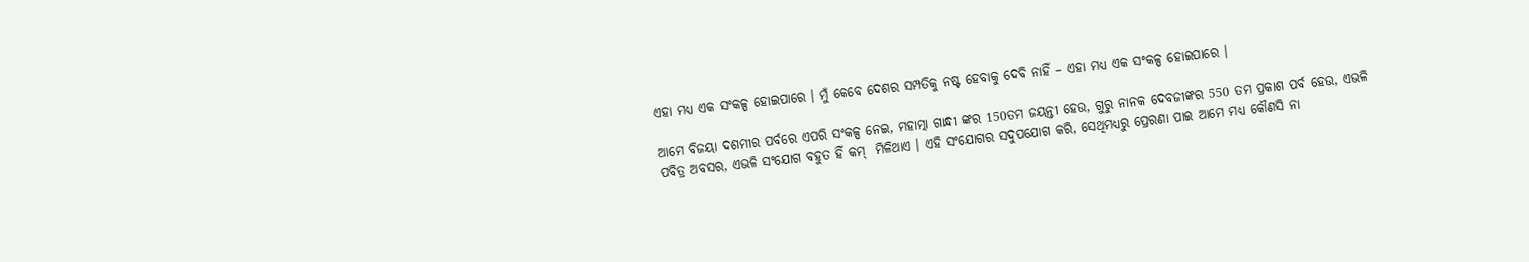ଏହା ମଧ୍ୟ ଏକ ସଂକଳ୍ପ ହୋଇପାରେ । ମୁଁ କେବେ ଦେଶର ସମ୍ପତିକୁ ନଷ୍ଟ ହେବାକୁ ଦେବି ନାହିଁ – ଏହା ମଧ୍ୟ ଏକ ସଂକଳ୍ପ ହୋଇପାରେ ।

ଆମେ ବିଜୟା ଦଶମୀର ପର୍ବରେ ଏପରି ସଂକଳ୍ପ ନେଇ, ମହାତ୍ମା ଗାନ୍ଧୀ ଙ୍କର 150ତମ ଜୟନ୍ତୀ ହେଉ, ଗୁରୁ ନାନକ ଦେବଜୀଙ୍କର 550 ତମ ପ୍ରକାଶ ପର୍ବ ହେଉ, ଏଭଳି ପବିତ୍ର ଅବସର, ଏଭଳି ସଂଯୋଗ ବହୁତ ହିଁ କମ୍  ମିଳିଥାଏ । ଏହି ସଂଯୋଗର ସଦୁପଯୋଗ କରି, ସେଥିମଧ୍ୟରୁ ପ୍ରେରଣା ପାଇ ଆମେ ମଧ୍ୟ କୌଣସି ନା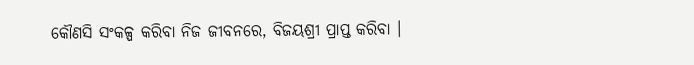କୌଣସି ସଂକଳ୍ପ କରିବା ନିଜ ଜୀବନରେ, ବିଜୟଶ୍ରୀ ପ୍ରାପ୍ତ କରିବା ।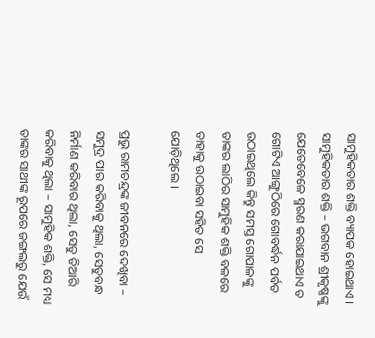ସାମୁହିକତାର ଶକ୍ତି ବ୍ୟାପକ ହୋଇଥାଏ । ସାମୁହିକତାର ଶକ୍ତି – ଭଗବାନ ଶ୍ରୀକୃଷ୍ଣଙ୍କୁ ଯେତେବେଳେ ସ୍ମରଣ କରାଯାଇଥାଏ ତ ଗୋଟିଏ ଆଙ୍ଗୁଠିରେ ଗୋବର୍ଦ୍ଧନ ପର୍ବତ ଉଠାଇଥିଲେ କିନ୍ତୁ ସମସ୍ତ ଗୋପାଳଙ୍କୁ ତାଙ୍କର ଲାଠିର ସାମୁହିକ ଶକ୍ତି ବଳରେ ତାହାକୁ ଉଠାଇବା ସହିତ ସେ ଯୋଡ଼ିଥିଲେ ।

ପ୍ରଭୁ ରାମଚନ୍ଦ୍ରଙ୍କ ଜୀବନରେ ଦେଖିବା – ସମୁଦ୍ର ପାର କରିବାକୁ ଥିଲା, ସେତୁବନ୍ଧ ନିର୍ମାଣ କରିବାର ଥିଲା, ସେତୁ ତିଆରି କରିବାକୁ ଥିଲା – ସାମୁହିକ ଶକ୍ତି, ସେ ମଧ୍ୟ ତାଙ୍କର ସାଥୀଙ୍କ ରୂପରେ ଜଙ୍ଗଲରୁ ଯେଉଁ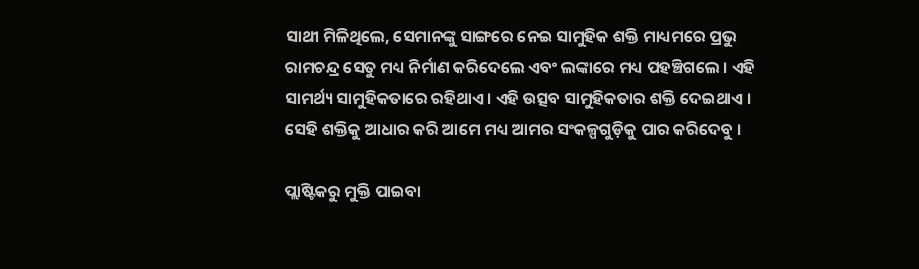ସାଥୀ ମିଳିଥିଲେ, ସେମାନଙ୍କୁ ସାଙ୍ଗରେ ନେଇ ସାମୁହିକ ଶକ୍ତି ମାଧ୍ୟମରେ ପ୍ରଭୁ ରାମଚନ୍ଦ୍ର ସେତୁ ମଧ୍ୟ ନିର୍ମାଣ କରିଦେଲେ ଏବଂ ଲଙ୍କାରେ ମଧ୍ୟ ପହଞ୍ଚିଗଲେ । ଏହି ସାମର୍ଥ୍ୟ ସାମୁହିକତାରେ ରହିଥାଏ । ଏହି ଉତ୍ସବ ସାମୁହିକତାର ଶକ୍ତି ଦେଇଥାଏ । ସେହି ଶକ୍ତିକୁ ଆଧାର କରି ଆମେ ମଧ୍ୟ ଆମର ସଂକଳ୍ପଗୁଡ଼ିକୁ ପାର କରିଦେବୁ ।

ପ୍ଲାଷ୍ଟିକରୁ ମୁକ୍ତି ପାଇବା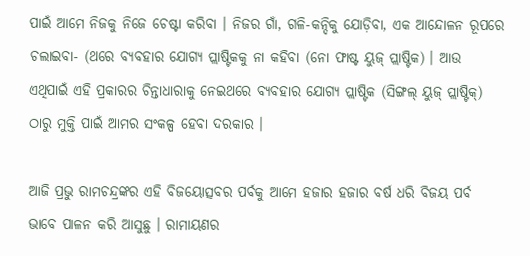ପାଇଁ ଆମେ ନିଜକୁ ନିଜେ ଚେଷ୍ଟା କରିବା । ନିଜର ଗାଁ, ଗଳି-କନ୍ଦିକୁ ଯୋଡ଼ିବା, ଏକ ଆନ୍ଦୋଳନ ରୂପରେ ଚଲାଇବା- (ଥରେ ବ୍ୟବହାର ଯୋଗ୍ୟ ପ୍ଲାଷ୍ଟିକକୁ ନା କହିବା (ନୋ ଫାଷ୍ଟ ୟୁଜ୍ ପ୍ଲାଷ୍ଟିକ) । ଆଉ ଏଥିପାଇଁ ଏହି ପ୍ରକାରର ଚିନ୍ତାଧାରାକୁ ନେଇଥରେ ବ୍ୟବହାର ଯୋଗ୍ୟ ପ୍ଲାଷ୍ଟିକ (ସିଙ୍ଗଲ୍ ୟୁଜ୍ ପ୍ଲାଷ୍ଟିକ୍) ଠାରୁ ମୁକ୍ତି ପାଇଁ ଆମର ସଂକଳ୍ପ ହେବା ଦରକାର ।

ଆଜି ପ୍ରଭୁ ରାମଚନ୍ଦ୍ରଙ୍କର ଏହି ବିଜୟୋତ୍ସବର ପର୍ବକୁ ଆମେ ହଜାର ହଜାର ବର୍ଷ ଧରି ବିଜୟ ପର୍ବ ଭାବେ ପାଳନ କରି ଆସୁଛୁ । ରାମାୟଣର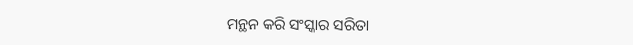ମନ୍ଥନ କରି ସଂସ୍କାର ସରିତା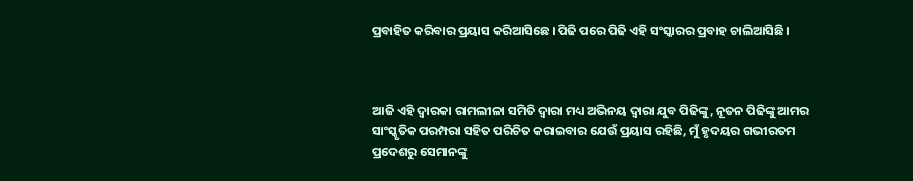ପ୍ରବାହିତ କରିବାର ପ୍ରୟାସ କରିଆସିଛେ । ପିଢି ପରେ ପିଢି ଏହି ସଂସ୍କାରର ପ୍ରବାହ ଚାଲିଆସିଛି ।



ଆଜି ଏହି ଦ୍ୱାରକା ରାମଲୀଳା ସମିତି ଦ୍ୱାରା ମଧ୍ୟ ଅଭିନୟ ଦ୍ୱାରା ଯୁବ ପିଢିଙ୍କୁ, ନୂତନ ପିଢିଙ୍କୁ ଆମର ସାଂସ୍କୃତିକ ପରମ୍ପରା ସହିତ ପରିଚିତ କରାଇବାର ଯେଉଁ ପ୍ରୟାସ ରହିଛି, ମୁଁ ହୃଦୟର ଗଭୀରତମ ପ୍ରଦେଶରୁ ସେମାନଙ୍କୁ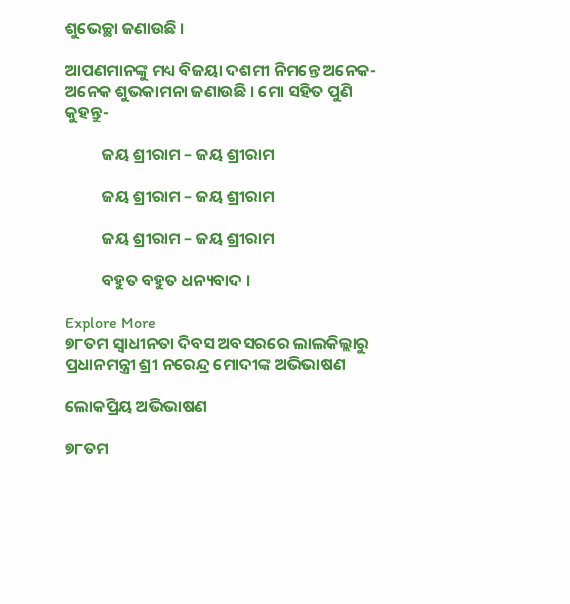ଶୁଭେଚ୍ଛା ଜଣାଉଛି ।

ଆପଣମାନଙ୍କୁ ମଧ୍ୟ ବିଜୟା ଦଶମୀ ନିମନ୍ତେ ଅନେକ-ଅନେକ ଶୁଭକାମନା ଜଣାଉଛି । ମୋ ସହିତ ପୁଣି କୁହନ୍ତୁ-

          ଜୟ ଶ୍ରୀରାମ – ଜୟ ଶ୍ରୀରାମ

          ଜୟ ଶ୍ରୀରାମ – ଜୟ ଶ୍ରୀରାମ

          ଜୟ ଶ୍ରୀରାମ – ଜୟ ଶ୍ରୀରାମ

          ବହୁତ ବହୁତ ଧନ୍ୟବାଦ ।

Explore More
୭୮ତମ ସ୍ୱାଧୀନତା ଦିବସ ଅବସରରେ ଲାଲକିଲ୍ଲାରୁ ପ୍ରଧାନମନ୍ତ୍ରୀ ଶ୍ରୀ ନରେନ୍ଦ୍ର ମୋଦୀଙ୍କ ଅଭିଭାଷଣ

ଲୋକପ୍ରିୟ ଅଭିଭାଷଣ

୭୮ତମ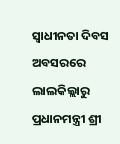ସ୍ୱାଧୀନତା ଦିବସ ଅବସରରେ ଲାଲକିଲ୍ଲାରୁ ପ୍ରଧାନମନ୍ତ୍ରୀ ଶ୍ରୀ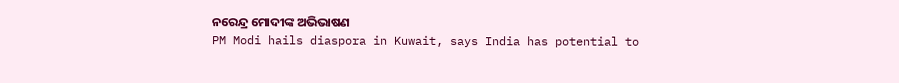ନରେନ୍ଦ୍ର ମୋଦୀଙ୍କ ଅଭିଭାଷଣ
PM Modi hails diaspora in Kuwait, says India has potential to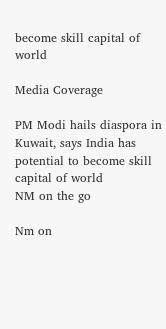become skill capital of world

Media Coverage

PM Modi hails diaspora in Kuwait, says India has potential to become skill capital of world
NM on the go

Nm on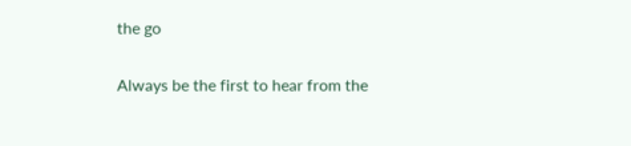the go

Always be the first to hear from the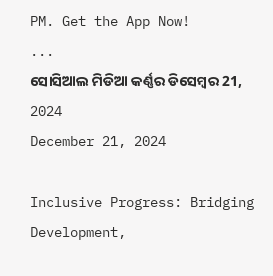PM. Get the App Now!
...
ସୋସିଆଲ ମିଡିଆ କର୍ଣ୍ଣର ଡିସେମ୍ବର 21, 2024
December 21, 2024

Inclusive Progress: Bridging Development,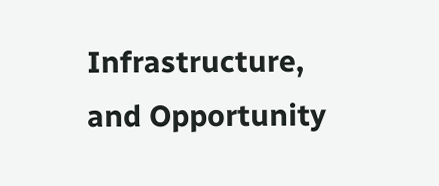Infrastructure, and Opportunity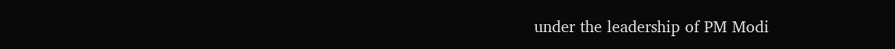under the leadership of PM Modi